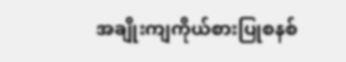အချိုးကျကိုယ်စားပြုစနစ်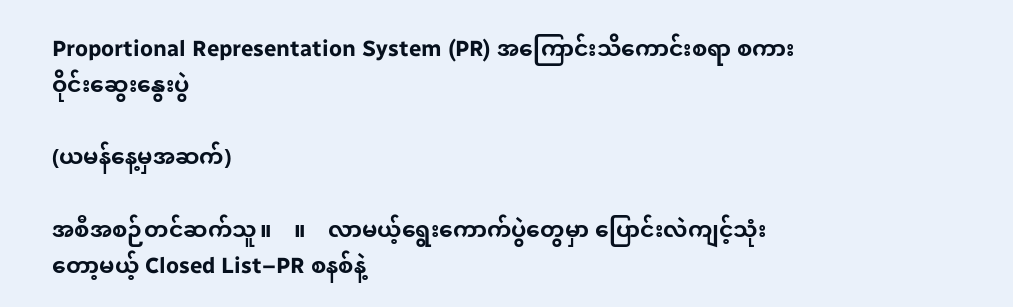Proportional Representation System (PR) အကြောင်းသိကောင်းစရာ စကားဝိုင်းဆွေးနွေးပွဲ

(ယမန်နေ့မှအဆက်)

အစီအစဉ်တင်ဆက်သူ။    ။    လာမယ့်ရွေးကောက်ပွဲတွေမှာ ပြောင်းလဲကျင့်သုံးတော့မယ့် Closed List–PR စနစ်နဲ့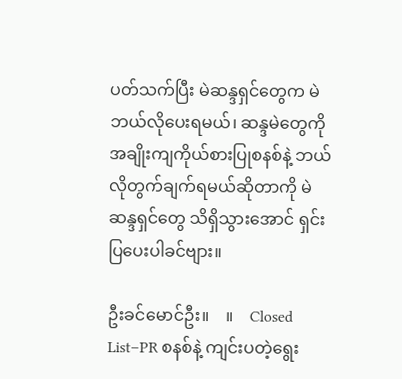ပတ်သက်ပြီး မဲဆန္ဒရှင်တွေက မဲဘယ်လိုပေးရမယ်၊ ဆန္ဒမဲတွေကို အချိုးကျကိုယ်စားပြုစနစ်နဲ့ ဘယ်လိုတွက်ချက်ရမယ်ဆိုတာကို မဲဆန္ဒရှင်တွေ သိရှိသွားအောင် ရှင်းပြပေးပါခင်ဗျား။

ဦးခင်မောင်ဦး။    ။    Closed List–PR စနစ်နဲ့ ကျင်းပတဲ့ရွေး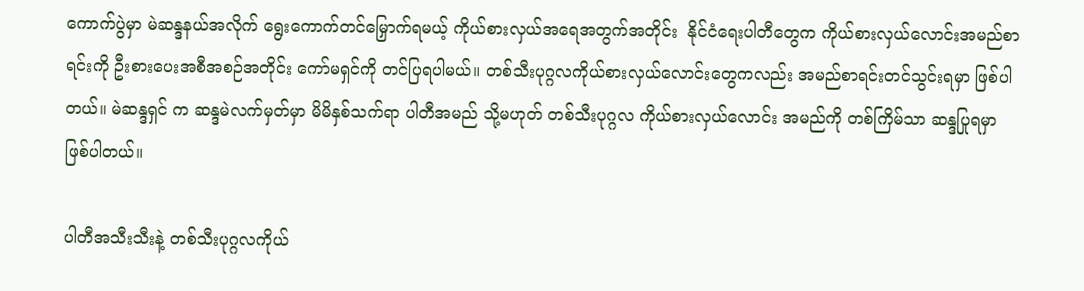ကောက်ပွဲမှာ မဲဆန္ဒနယ်အလိုက် ရွေးကောက်တင်မြှောက်ရမယ့် ကိုယ်စားလှယ်အရေအတွက်အတိုင်း  နိုင်ငံရေးပါတီတွေက ကိုယ်စားလှယ်လောင်းအမည်စာရင်းကို ဦးစားပေးအစီအစဉ်အတိုင်း ကော်မရှင်ကို တင်ပြရပါမယ်။ တစ်သီးပုဂ္ဂလကိုယ်စားလှယ်လောင်းတွေကလည်း အမည်စာရင်းတင်သွင်းရမှာ ဖြစ်ပါတယ်။ မဲဆန္ဒရှင် က ဆန္ဒမဲလက်မှတ်မှာ မိမိနှစ်သက်ရာ ပါတီအမည် သို့မဟုတ် တစ်သီးပုဂ္ဂလ ကိုယ်စားလှယ်လောင်း အမည်ကို တစ်ကြိမ်သာ ဆန္ဒပြုရမှာ ဖြစ်ပါတယ်။

ပါတီအသီးသီးနဲ့ တစ်သီးပုဂ္ဂလကိုယ်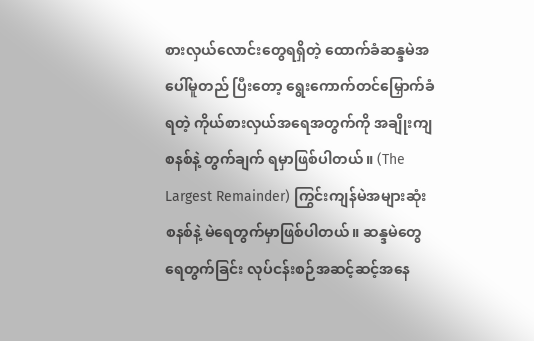စားလှယ်လောင်းတွေရရှိတဲ့ ထောက်ခံဆန္ဒမဲအပေါ်မူတည် ပြီးတော့ ရွေးကောက်တင်မြှောက်ခံရတဲ့ ကိုယ်စားလှယ်အရေအတွက်ကို အချိုးကျစနစ်နဲ့ တွက်ချက် ရမှာဖြစ်ပါတယ်။ (The Largest Remainder) ကြွင်းကျန်မဲအများဆုံးစနစ်နဲ့ မဲရေတွက်မှာဖြစ်ပါတယ်။ ဆန္ဒမဲတွေရေတွက်ခြင်း လုပ်ငန်းစဉ်အဆင့်ဆင့်အနေ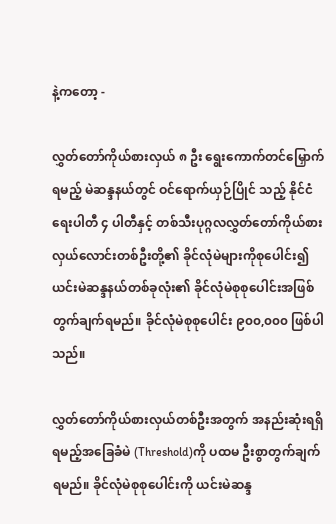နဲ့ကတော့ -

လွှတ်တော်ကိုယ်စားလှယ် ၈ ဦး ရွေးကောက်တင်မြှောက်ရမည့် မဲဆန္ဒနယ်တွင် ဝင်ရောက်ယှဉ်ပြိုင် သည့် နိုင်ငံရေးပါတီ ၄ ပါတီနှင့် တစ်သီးပုဂ္ဂလလွှတ်တော်ကိုယ်စားလှယ်လောင်းတစ်ဦးတို့၏ ခိုင်လုံမဲများကိုစုပေါင်း၍ ယင်းမဲဆန္ဒနယ်တစ်ခုလုံး၏ ခိုင်လုံမဲစုစုပေါင်းအဖြစ် တွက်ချက်ရမည်။ ခိုင်လုံမဲစုစုပေါင်း ၉၀၀,၀၀၀ ဖြစ်ပါသည်။

လွှတ်တော်ကိုယ်စားလှယ်တစ်ဦးအတွက် အနည်းဆုံးရရှိရမည့်အခြေခံမဲ (Threshold)ကို ပထမ ဦးစွာတွက်ချက်ရမည်။ ခိုင်လုံမဲစုစုပေါင်းကို ယင်းမဲဆန္ဒ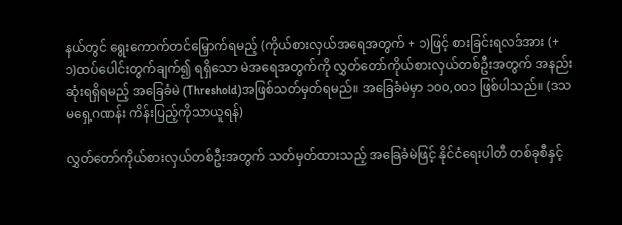နယ်တွင် ရွေးကောက်တင်မြှောက်ရမည့် (ကိုယ်စားလှယ်အရေအတွက် + ၁)ဖြင့် စားခြင်းရလဒ်အား (+ ၁)ထပ်ပေါင်းတွက်ချက်၍ ရရှိသော မဲအရေအတွက်ကို လွှတ်တော်ကိုယ်စားလှယ်တစ်ဦးအတွက် အနည်းဆုံးရရှိရမည့် အခြေခံမဲ (Threshold)အဖြစ်သတ်မှတ်ရမည်။ အခြေခံမဲမှာ ၁၀၀,၀၀၁ ဖြစ်ပါသည်။ (ဒသမရှေ့ဂဏန်း ကိန်းပြည့်ကိုသာယူရန်)

လွှတ်တော်ကိုယ်စားလှယ်တစ်ဦးအတွက် သတ်မှတ်ထားသည့် အခြေခံမဲဖြင့် နိုင်ငံရေးပါတီ တစ်ခုစီနှင့်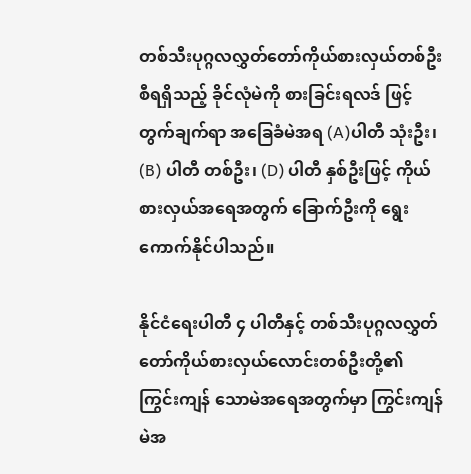တစ်သီးပုဂ္ဂလလွှတ်တော်ကိုယ်စားလှယ်တစ်ဦးစီရရှိသည့် ခိုင်လုံမဲကို စားခြင်းရလဒ် ဖြင့်တွက်ချက်ရာ အခြေခံမဲအရ (A)ပါတီ သုံးဦး၊ (B) ပါတီ တစ်ဦး၊ (D) ပါတီ နှစ်ဦးဖြင့် ကိုယ်စားလှယ်အရေအတွက် ခြောက်ဦးကို ရွေးကောက်နိုင်ပါသည်။

နိုင်ငံရေးပါတီ ၄ ပါတီနှင့် တစ်သီးပုဂ္ဂလလွှတ်တော်ကိုယ်စားလှယ်လောင်းတစ်ဦးတို့၏ ကြွင်းကျန် သောမဲအရေအတွက်မှာ ကြွင်းကျန်မဲအ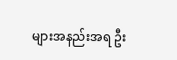များအနည်းအရ ဦး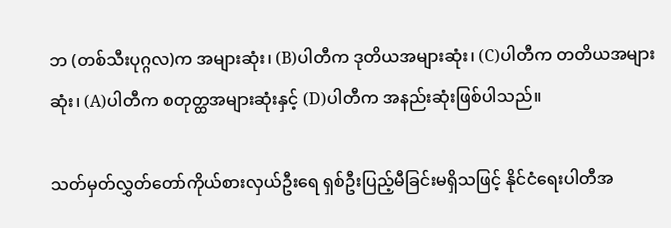ဘ (တစ်သီးပုဂ္ဂလ)က အများဆုံး၊ (B)ပါတီက ဒုတိယအများဆုံး၊ (C)ပါတီက တတိယအများဆုံး၊ (A)ပါတီက စတုတ္ထအများဆုံးနှင့် (D)ပါတီက အနည်းဆုံးဖြစ်ပါသည်။

သတ်မှတ်လွှတ်တော်ကိုယ်စားလှယ်ဦးရေ ရှစ်ဦးပြည့်မီခြင်းမရှိသဖြင့် နိုင်ငံရေးပါတီအ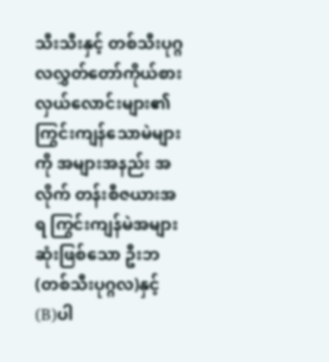သီးသီးနှင့် တစ်သီးပုဂ္ဂလလွှတ်တော်ကိုယ်စားလှယ်လောင်းများ၏ ကြွင်းကျန်သောမဲများကို အများအနည်း အလိုက် တန်းစီဇယားအရ ကြွင်းကျန်မဲအများဆုံးဖြစ်သော ဦးဘ(တစ်သီးပုဂ္ဂလ)နှင့် (B)ပါ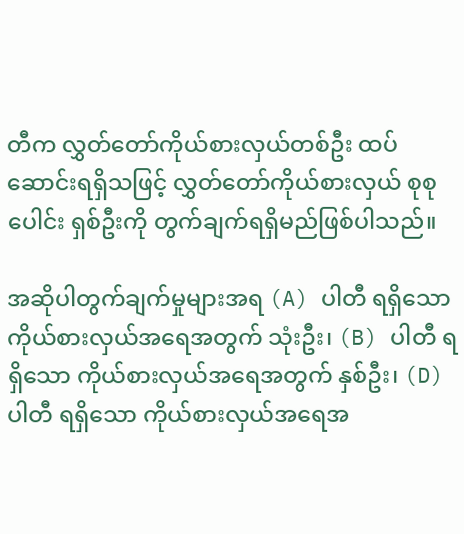တီက လွှတ်တော်ကိုယ်စားလှယ်တစ်ဦး ထပ်ဆောင်းရရှိသဖြင့် လွှတ်တော်ကိုယ်စားလှယ် စုစုပေါင်း ရှစ်ဦးကို တွက်ချက်ရရှိမည်ဖြစ်ပါသည်။

အဆိုပါတွက်ချက်မှုများအရ (A) ပါတီ ရရှိသော ကိုယ်စားလှယ်အရေအတွက် သုံးဦး၊ (B) ပါတီ ရရှိသော ကိုယ်စားလှယ်အရေအတွက် နှစ်ဦး၊ (D) ပါတီ ရရှိသော ကိုယ်စားလှယ်အရေအ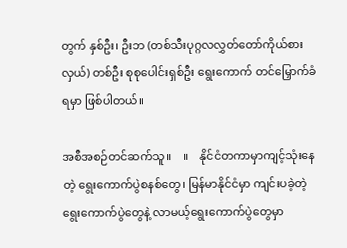တွက် နှစ်ဦး၊ ဦးဘ (တစ်သီးပုဂ္ဂလလွှတ်တော်ကိုယ်စားလှယ်) တစ်ဦး စုစုပေါင်းရှစ်ဦး ရွေးကောက် တင်မြှောက်ခံရမှာ ဖြစ်ပါတယ်။

အစီအစဉ်တင်ဆက်သူ။    ။    နိုင်ငံတကာမှာကျင့်သုံးနေတဲ့ ရွေးကောက်ပွဲစနစ်တွေ၊ မြန်မာနိုင်ငံမှာ ကျင်းပခဲ့တဲ့  ရွေးကောက်ပွဲတွေနဲ့ လာမယ့်ရွေးကောက်ပွဲတွေမှာ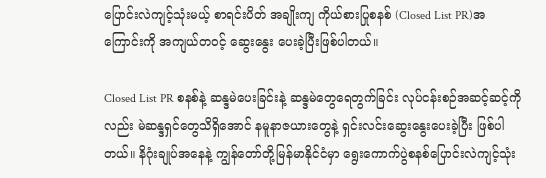ပြောင်းလဲကျင့်သုံးမယ့် စာရင်းပိတ် အချိုးကျ ကိုယ်စားပြုစနစ် (Closed List PR)အကြောင်းကို အကျယ်တဝင့် ဆွေးနွေး ပေးခဲ့ပြီးဖြစ်ပါတယ်။

Closed List PR စနစ်နဲ့ ဆန္ဒမဲပေးခြင်းနဲ့ ဆန္ဒမဲတွေရေတွက်ခြင်း လုပ်ငန်းစဉ်အဆင့်ဆင့်ကိုလည်း မဲဆန္ဒရှင်တွေသိရှိအောင် နမူနာဇယားတွေနဲ့ ရှင်းလင်းဆွေးနွေးပေးခဲ့ပြီး ဖြစ်ပါတယ်။ နိဂုံးချုပ်အနေနဲ့ ကျွန်တော်တို့မြန်မာနိုင်ငံမှာ ရွေးကောက်ပွဲစနစ်ပြောင်းလဲကျင့်သုံး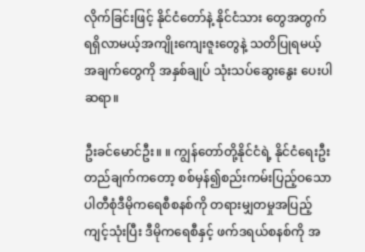လိုက်ခြင်းဖြင့် နိုင်ငံတော်နဲ့ နိုင်ငံသား တွေအတွက် ရရှိလာမယ့်အကျိုးကျေးဇူးတွေနဲ့ သတိပြုရမယ့်အချက်တွေကို အနှစ်ချုပ် သုံးသပ်ဆွေးနွေး ပေးပါဆရာ။

ဦးခင်မောင်ဦး။ ။ ကျွန်တော်တို့နိုင်ငံရဲ့ နိုင်ငံရေးဦးတည်ချက်ကတော့ စစ်မှန်၍စည်းကမ်းပြည့်ဝသော ပါတီစုံဒီမိုကရေစီစနစ်ကို တရားမျှတမှုအပြည့်ကျင့်သုံးပြီး ဒီမိုကရေစီနှင့် ဖက်ဒရယ်စနစ်ကို အ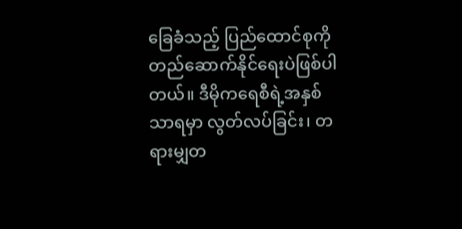ခြေခံသည့် ပြည်ထောင်စုကို တည်ဆောက်နိုင်ရေးပဲဖြစ်ပါတယ်။ ဒီမိုကရေစီရဲ့အနှစ်သာရမှာ လွတ်လပ်ခြင်း၊ တရားမျှတ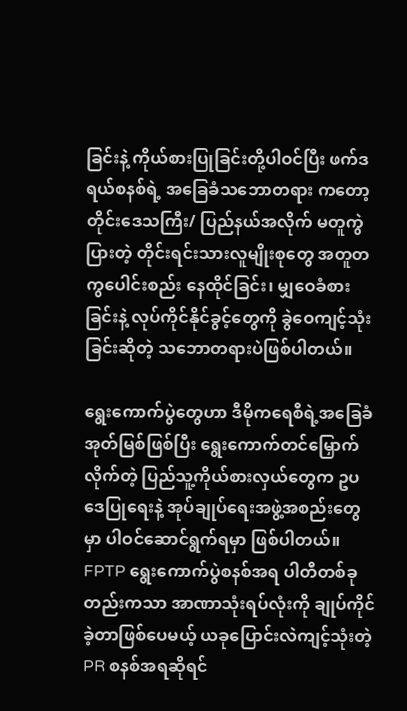ခြင်းနဲ့ ကိုယ်စားပြုခြင်းတို့ပါဝင်ပြီး ဖက်ဒရယ်စနစ်ရဲ့ အခြေခံသဘောတရား ကတော့ တိုင်းဒေသကြီး/ ပြည်နယ်အလိုက် မတူကွဲပြားတဲ့ တိုင်းရင်းသားလူမျိုးစုတွေ အတူတကွပေါင်းစည်း နေထိုင်ခြင်း၊ မျှဝေခံစားခြင်းနဲ့ လုပ်ကိုင်နိုင်ခွင့်တွေကို ခွဲဝေကျင့်သုံးခြင်းဆိုတဲ့ သဘောတရားပဲဖြစ်ပါတယ်။

ရွေးကောက်ပွဲတွေဟာ ဒီမိုကရေစီရဲ့အခြေခံအုတ်မြစ်ဖြစ်ပြီး ရွေးကောက်တင်မြှောက်လိုက်တဲ့ ပြည်သူ့ကိုယ်စားလှယ်တွေက ဥပဒေပြုရေးနဲ့ အုပ်ချုပ်ရေးအဖွဲ့အစည်းတွေမှာ ပါဝင်ဆောင်ရွက်ရမှာ ဖြစ်ပါတယ်။ FPTP ရွေးကောက်ပွဲစနစ်အရ ပါတီတစ်ခုတည်းကသာ အာဏာသုံးရပ်လုံးကို ချုပ်ကိုင်ခဲ့တာဖြစ်ပေမယ့် ယခုပြောင်းလဲကျင့်သုံးတဲ့ PR စနစ်အရဆိုရင်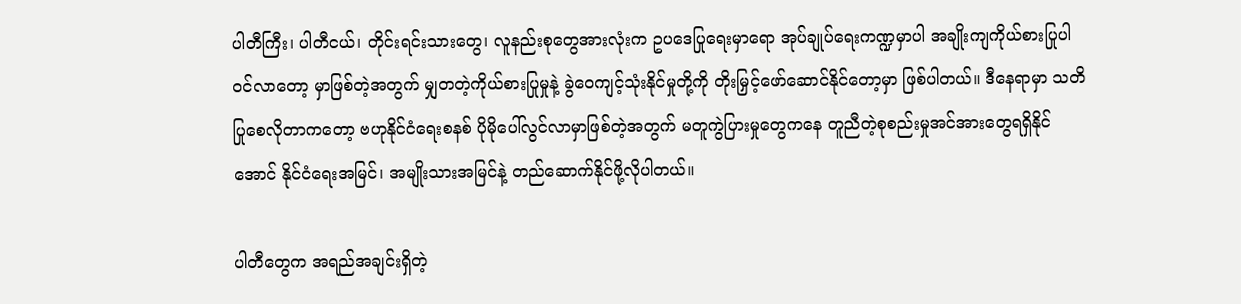ပါတီကြီး၊ ပါတီငယ်၊ တိုင်းရင်းသားတွေ၊ လူနည်းစုတွေအားလုံးက ဥပဒေပြုရေးမှာရော အုပ်ချုပ်ရေးကဏ္ဍမှာပါ အချိုးကျကိုယ်စားပြုပါဝင်လာတော့ မှာဖြစ်တဲ့အတွက် မျှတတဲ့ကိုယ်စားပြုမှုနဲ့ ခွဲဝေကျင့်သုံးနိုင်မှုတို့ကို တိုးမြှင့်ဖော်ဆောင်နိုင်တော့မှာ ဖြစ်ပါတယ်။ ဒီနေရာမှာ သတိပြုစေလိုတာကတော့ ဗဟုနိုင်ငံရေးစနစ် ပိုမိုပေါ်လွင်လာမှာဖြစ်တဲ့အတွက် မတူကွဲပြားမှုတွေကနေ တူညီတဲ့စုစည်းမှုအင်အားတွေရရှိနိုင်အောင် နိုင်ငံရေးအမြင်၊ အမျိုးသားအမြင်နဲ့ တည်ဆောက်နိုင်ဖို့လိုပါတယ်။

ပါတီတွေက အရည်အချင်းရှိတဲ့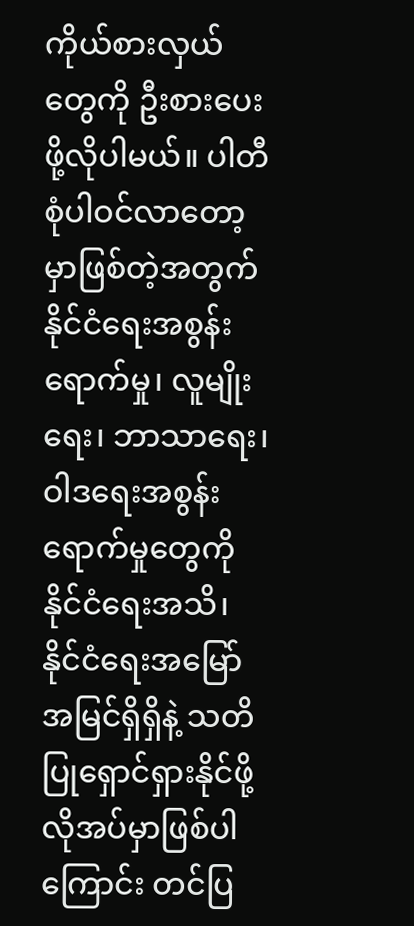ကိုယ်စားလှယ်တွေကို ဦးစားပေးဖို့လိုပါမယ်။ ပါတီစုံပါဝင်လာတော့ မှာဖြစ်တဲ့အတွက် နိုင်ငံရေးအစွန်းရောက်မှု၊ လူမျိုးရေး၊ ဘာသာရေး၊ ဝါဒရေးအစွန်းရောက်မှုတွေကို နိုင်ငံရေးအသိ၊ နိုင်ငံရေးအမြော်အမြင်ရှိရှိနဲ့ သတိပြုရှောင်ရှားနိုင်ဖို့ လိုအပ်မှာဖြစ်ပါကြောင်း တင်ပြ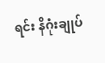ရင်း နိဂုံးချုပ်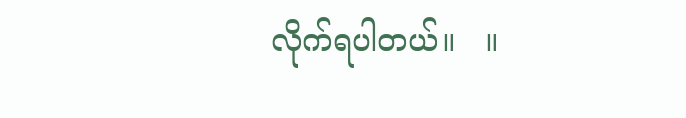လိုက်ရပါတယ်။   ။